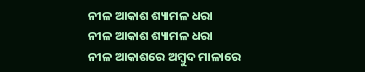ନୀଳ ଆକାଶ ଶ୍ୟାମଳ ଧରା
ନୀଳ ଆକାଶ ଶ୍ୟାମଳ ଧରା
ନୀଳ ଆକାଶରେ ଅମ୍ବୁଦ ମାଳାରେ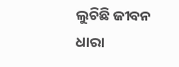ଲୁଚିଛି ଜୀବନ ଧାରା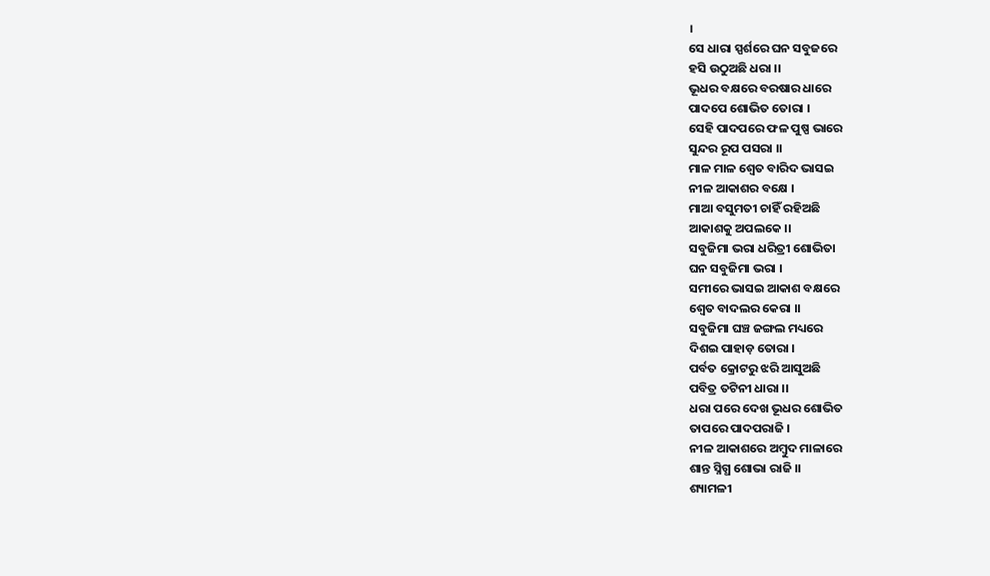।
ସେ ଧାରା ସ୍ପର୍ଶରେ ଘନ ସବୁଜରେ
ହସି ଉଠୁଅଛି ଧରା ।।
ଭୂଧର ବକ୍ଷରେ ବରଷାର ଧାରେ
ପାଦପେ ଶୋଭିତ ତୋରା ।
ସେହି ପାଦପରେ ଫଳ ପୁଷ୍ପ ଭାରେ
ସୁନ୍ଦର ରୂପ ପସରା ।।
ମାଳ ମାଳ ଶ୍ୱେତ ବାରିଦ ଭାସଇ
ନୀଳ ଆକାଶର ବକ୍ଷେ ।
ମାଆ ବସୁମତୀ ଚାହିଁ ରହିଅଛି
ଆକାଶକୁ ଅପଲକେ ।।
ସବୁଜିମା ଭରା ଧରିତ୍ରୀ ଶୋଭିତା
ଘନ ସବୁଜିମା ଭରା ।
ସମୀରେ ଭାସଇ ଆକାଶ ବକ୍ଷରେ
ଶ୍ୱେତ ବାଦଲର କେରା ।।
ସବୁଜିମା ଘଞ୍ଚ ଜଙ୍ଗଲ ମଧ୍ୟରେ
ଦିଶଇ ପାହାଡ଼ ତୋରା ।
ପର୍ବତ କ୍ରୋଟରୁ ଝରି ଆସୁଅଛି
ପବିତ୍ର ତଟିନୀ ଧାରା ।।
ଧରା ପରେ ଦେଖ ଭୂଧର ଶୋଭିତ
ତାପରେ ପାଦପରାଜି ।
ନୀଳ ଆକାଶରେ ଅମ୍ବୁଦ ମାଳାରେ
ଶାନ୍ତ ସ୍ନିଗ୍ଧ ଶୋଭା ରାଜି ।।
ଶ୍ୟାମଳୀ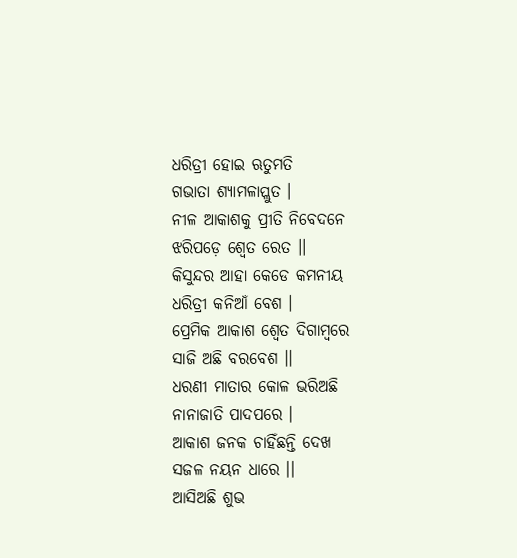ଧରିତ୍ରୀ ହୋଇ ଋତୁମତି
ଗଭାତା ଶ୍ୟାମଳାପ୍ଲୁତ ।
ନୀଳ ଆକାଶକୁ ପ୍ରୀତି ନିବେଦନେ
ଝରିପଡ଼େ ଶ୍ୱେତ ରେତ ।।
କିସୁନ୍ଦର ଆହା କେଡେ କମନୀୟ
ଧରିତ୍ରୀ କନିଆଁ ବେଶ ।
ପ୍ରେମିକ ଆକାଶ ଶ୍ୱେତ ଦିଗାମ୍ବରେ
ସାଜି ଅଛି ବରବେଶ ।।
ଧରଣୀ ମାତାର କୋଳ ଭରିଅଛି
ନାନାଜାତି ପାଦପରେ ।
ଆକାଶ ଜନକ ଚାହିଁଛନ୍ତି ଦେଖ
ସଜଳ ନୟନ ଧାରେ ।।
ଆସିଅଛି ଶୁଭ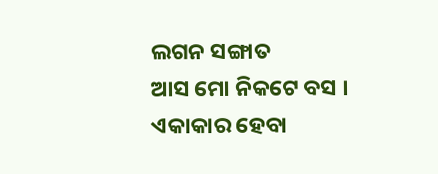ଲଗନ ସଙ୍ଗାତ
ଆସ ମୋ ନିକଟେ ବସ ।
ଏକାକାର ହେବା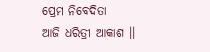ପ୍ରେମ ନିବେଦିତା
ଆଜି ଧରିତ୍ରୀ ଆକାଶ ।।